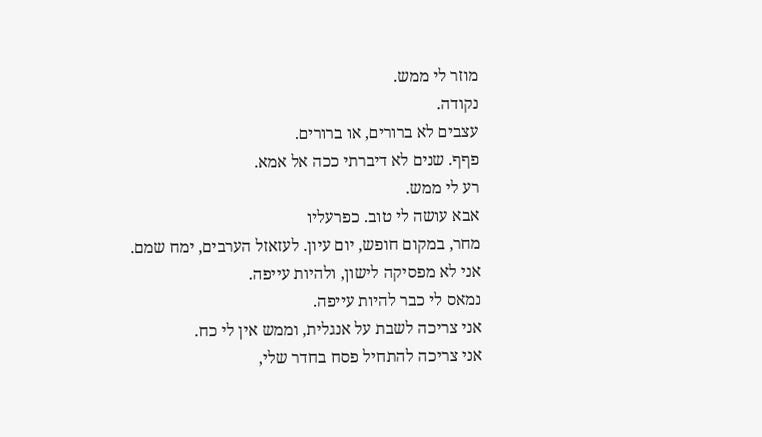מוזר לי ממש.
נקודה.
עצבים לא ברורים, או ברורים.
פףף. שנים לא דיברתי ככה אל אמא.
רע לי ממש.
אבא עושה לי טוב. כפרעליו
מחר, במקום חופש, יום עיון. לעזאזל הערבים, ימח שמם.
אני לא מפסיקה לישון, ולהיות עייפה.
נמאס לי כבר להיות עייפה.
אני צריכה לשבת על אנגלית, וממש אין לי כח.
אני צריכה להתחיל פסח בחדר שלי,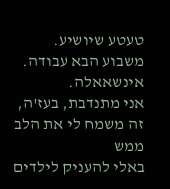טעטע שיושיע.
משבוע הבא עבודה. אינשאאלה.
אני מתנדבת, בעז'ה, זה משמח לי את הלב ממש
באלי להעניק לילדים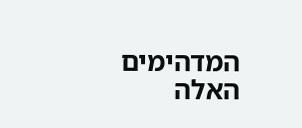המדהימים האלה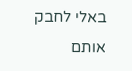באלי לחבק אותם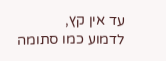עד אין קץ,
לדמוע כמו סתומה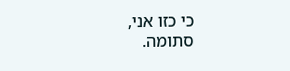כי כזו אני,
סתומה.